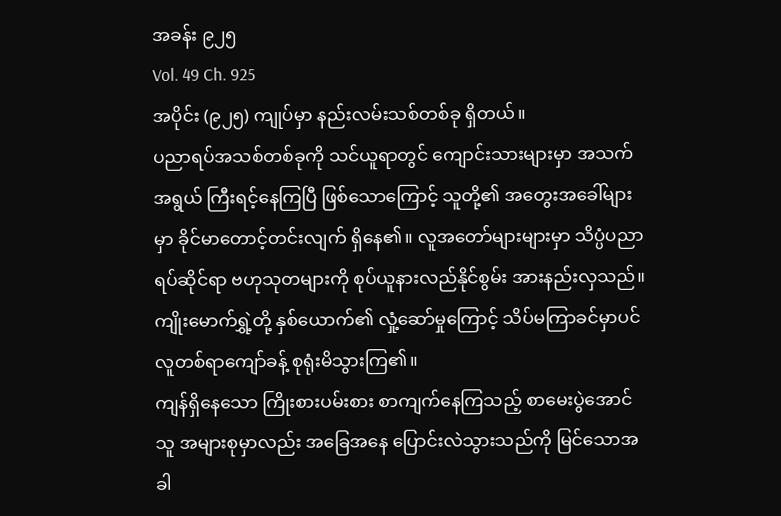အခန်း ၉၂၅
Vol. 49 Ch. 925
အပိုင်း (၉၂၅) ကျုပ်မှာ နည်းလမ်းသစ်တစ်ခု ရှိတယ်။
ပညာရပ်အသစ်တစ်ခုကို သင်ယူရာတွင် ကျောင်းသားများမှာ အသက်အရွယ် ကြီးရင့်နေကြပြီ ဖြစ်သောကြောင့် သူတို့၏ အတွေးအခေါ်များမှာ ခိုင်မာတောင့်တင်းလျက် ရှိနေ၏။ လူအတော်များများမှာ သိပ္ပံပညာရပ်ဆိုင်ရာ ဗဟုသုတများကို စုပ်ယူနားလည်နိုင်စွမ်း အားနည်းလှသည်။
ကျိုးမောက်ရွှဲ့တို့ နှစ်ယောက်၏ လှုံ့ဆော်မှုကြောင့် သိပ်မကြာခင်မှာပင် လူတစ်ရာကျော်ခန့် စုရုံးမိသွားကြ၏။
ကျန်ရှိနေသော ကြိုးစားပမ်းစား စာကျက်နေကြသည့် စာမေးပွဲအောင်သူ အများစုမှာလည်း အခြေအနေ ပြောင်းလဲသွားသည်ကို မြင်သောအခါ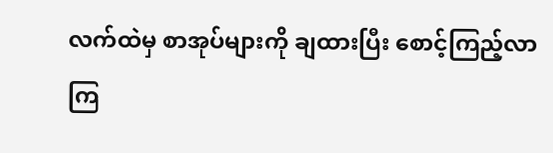လက်ထဲမှ စာအုပ်များကို ချထားပြီး စောင့်ကြည့်လာကြ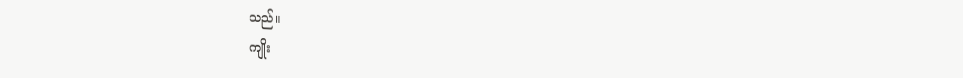သည်။
ကျိုး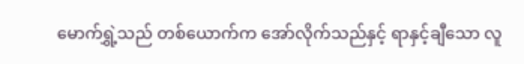မောက်ရွှဲ့သည် တစ်ယောက်က အော်လိုက်သည်နှင့် ရာနှင့်ချီသော လူ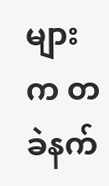များက တခဲနက်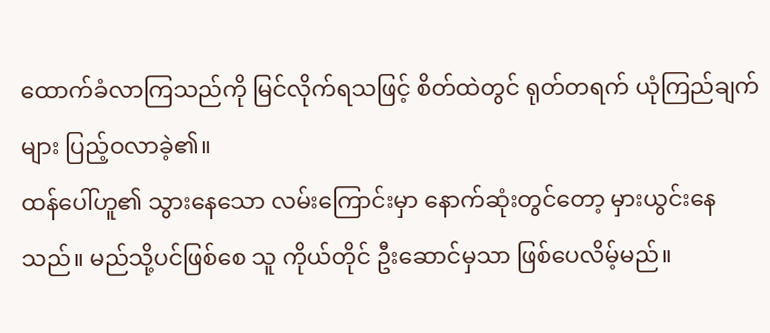ထောက်ခံလာကြသည်ကို မြင်လိုက်ရသဖြင့် စိတ်ထဲတွင် ရုတ်တရက် ယုံကြည်ချက်များ ပြည့်ဝလာခဲ့၏။
ထန်ပေါ်ဟူ၏ သွားနေသော လမ်းကြောင်းမှာ နောက်ဆုံးတွင်တော့ မှားယွင်းနေသည်။ မည်သို့ပင်ဖြစ်စေ သူ ကိုယ်တိုင် ဦးဆောင်မှသာ ဖြစ်ပေလိမ့်မည်။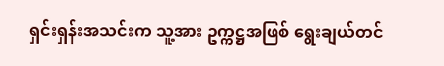ရှင်းရှန်းအသင်းက သူ့အား ဥက္ကဋ္ဌအဖြစ် ရွေးချယ်တင်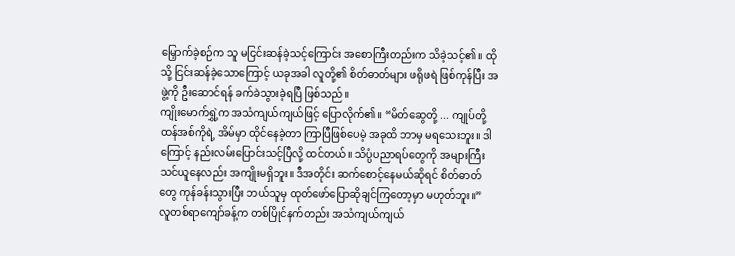မြှောက်ခဲ့စဉ်က သူ မငြင်းဆန်ခဲ့သင့်ကြောင်း အစောကြီးတည်းက သိခဲ့သင့်၏။ ထိုသို့ ငြင်းဆန်ခဲ့သောကြောင့် ယခုအခါ လူတို့၏ စိတ်ဓာတ်များ ဖရိုဖရဲ ဖြစ်ကုန်ပြီး အဖွဲ့ကို ဦးဆောင်ရန် ခက်ခဲသွားခဲ့ရပြီ ဖြစ်သည်။
ကျိုးမောက်ရွှဲ့က အသံကျယ်ကျယ်ဖြင့် ပြောလိုက်၏။ “မိတ်ဆွေတို့ ... ကျုပ်တို့ ထန်အစ်ကိုရဲ့ အိမ်မှာ ထိုင်နေခဲ့တာ ကြာပြီဖြစ်ပေမဲ့ အခုထိ ဘာမှ မရသေးဘူး။ ဒါကြောင့် နည်းလမ်းပြောင်းသင့်ပြီလို့ ထင်တယ်။ သိပ္ပံပညာရပ်တွေကို အများကြီး သင်ယူနေလည်း အကျိုးမရှိဘူး။ ဒီအတိုင်း ဆက်စောင့်နေမယ်ဆိုရင် စိတ်ဓာတ်တွေ ကုန်ခန်းသွားပြီး ဘယ်သူမှ ထုတ်ဖော်ပြောဆိုချင်ကြတော့မှာ မဟုတ်ဘူး။”
လူတစ်ရာကျော်ခန့်က တစ်ပြိုင်နက်တည်း အသံကျယ်ကျယ်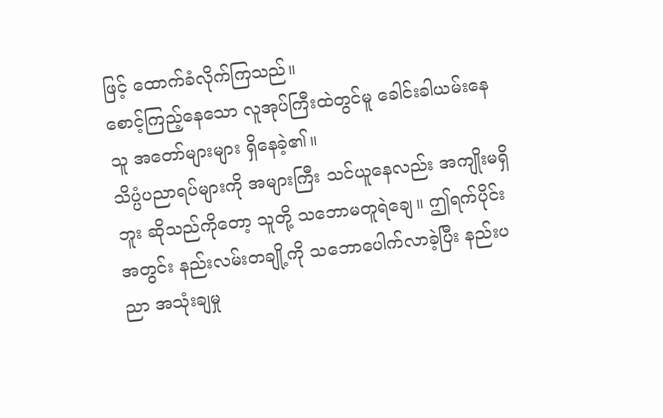ဖြင့် ထောက်ခံလိုက်ကြသည်။
စောင့်ကြည့်နေသော လူအုပ်ကြီးထဲတွင်မူ ခေါင်းခါယမ်းနေသူ အတော်များများ ရှိနေခဲ့၏။
သိပ္ပံပညာရပ်များကို အများကြီး သင်ယူနေလည်း အကျိုးမရှိဘူး ဆိုသည်ကိုတော့ သူတို့ သဘောမတူရဲချေ။ ဤရက်ပိုင်းအတွင်း နည်းလမ်းတချို့ကို သဘောပေါက်လာခဲ့ပြီး နည်းပညာ အသုံးချမှု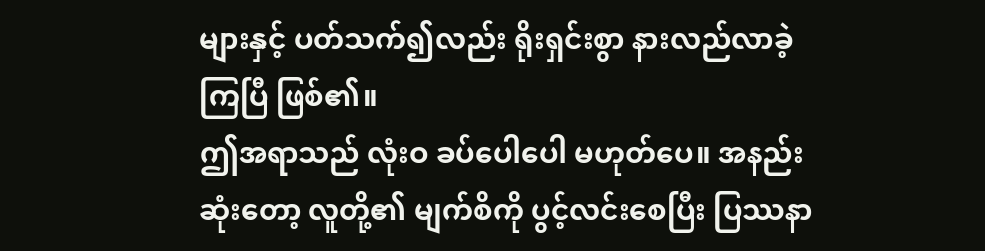များနှင့် ပတ်သက်၍လည်း ရိုးရှင်းစွာ နားလည်လာခဲ့ကြပြီ ဖြစ်၏။
ဤအရာသည် လုံးဝ ခပ်ပေါပေါ မဟုတ်ပေ။ အနည်းဆုံးတော့ လူတို့၏ မျက်စိကို ပွင့်လင်းစေပြီး ပြဿနာ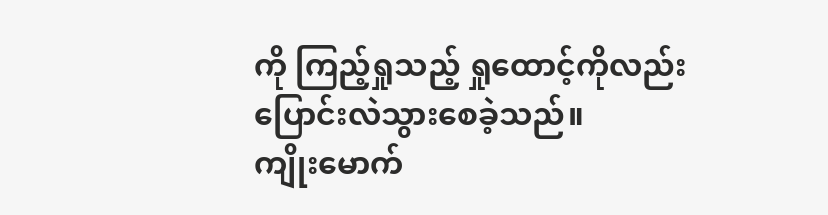ကို ကြည့်ရှုသည့် ရှုထောင့်ကိုလည်း ပြောင်းလဲသွားစေခဲ့သည်။
ကျိုးမောက်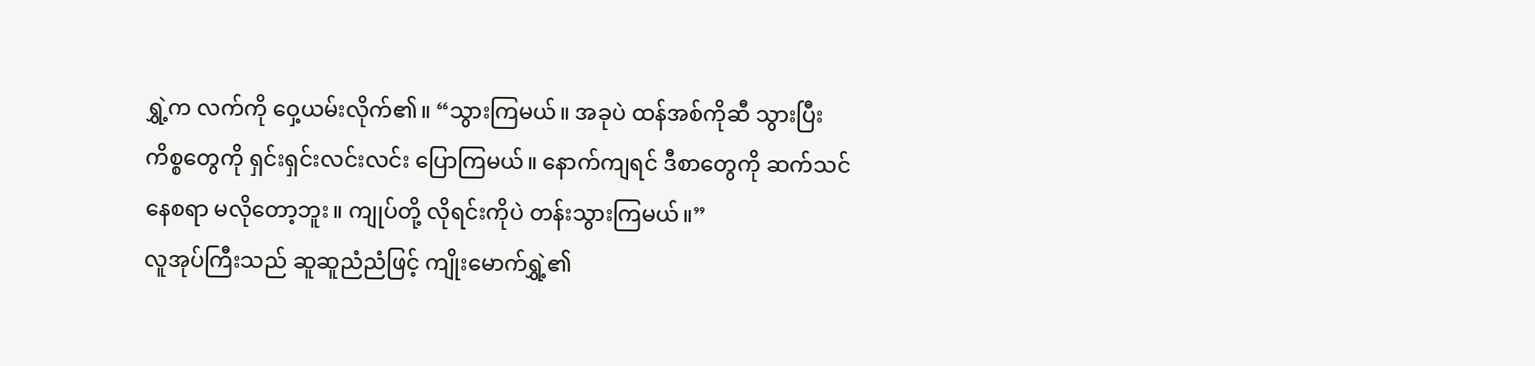ရွှဲ့က လက်ကို ဝှေ့ယမ်းလိုက်၏။ “သွားကြမယ်။ အခုပဲ ထန်အစ်ကိုဆီ သွားပြီး ကိစ္စတွေကို ရှင်းရှင်းလင်းလင်း ပြောကြမယ်။ နောက်ကျရင် ဒီစာတွေကို ဆက်သင်နေစရာ မလိုတော့ဘူး။ ကျုပ်တို့ လိုရင်းကိုပဲ တန်းသွားကြမယ်။”
လူအုပ်ကြီးသည် ဆူဆူညံညံဖြင့် ကျိုးမောက်ရွှဲ့၏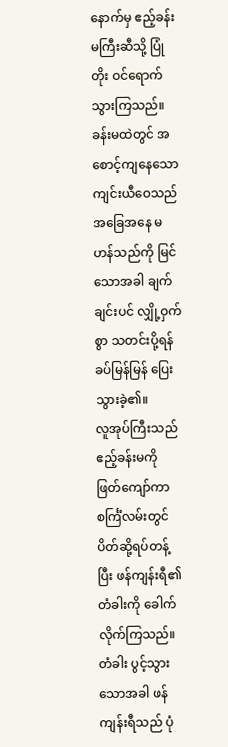နောက်မှ ဧည့်ခန်းမကြီးဆီသို့ ပြုံတိုး ဝင်ရောက်သွားကြသည်။
ခန်းမထဲတွင် အစောင့်ကျနေသော ကျင်းယီဝေသည် အခြေအနေ မဟန်သည်ကို မြင်သောအခါ ချက်ချင်းပင် လျှို့ဝှက်စွာ သတင်းပို့ရန် ခပ်မြန်မြန် ပြေးသွားခဲ့၏။
လူအုပ်ကြီးသည် ဧည့်ခန်းမကို ဖြတ်ကျော်ကာ စင်္ကြံလမ်းတွင် ပိတ်ဆို့ရပ်တန့်ပြီး ဖန်ကျန်းရီ၏ တံခါးကို ခေါက်လိုက်ကြသည်။
တံခါး ပွင့်သွားသောအခါ ဖန်ကျန်းရီသည် ပုံ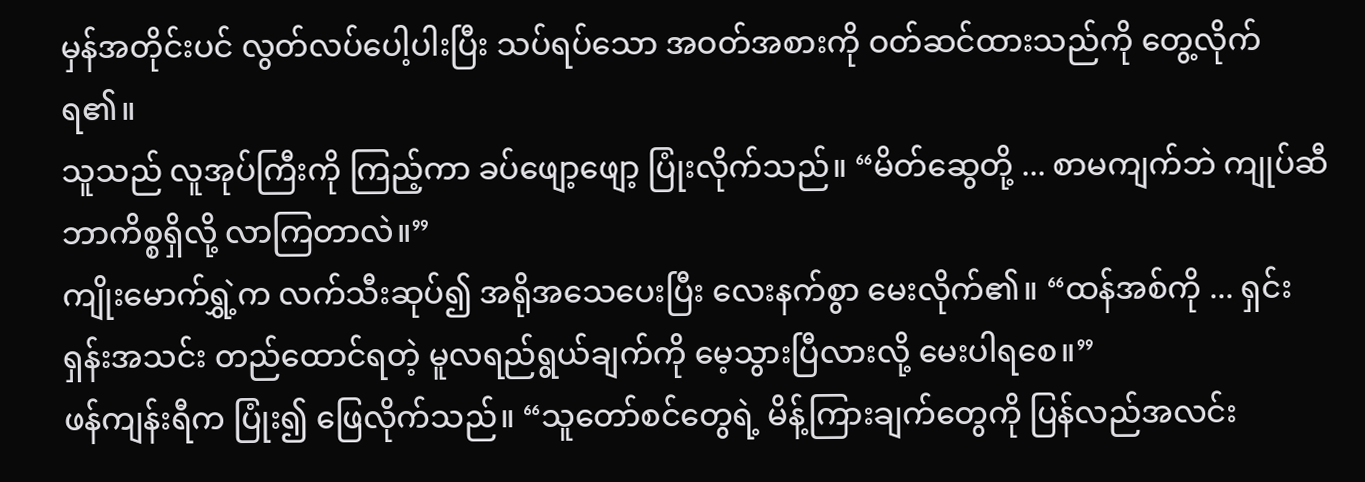မှန်အတိုင်းပင် လွတ်လပ်ပေါ့ပါးပြီး သပ်ရပ်သော အဝတ်အစားကို ဝတ်ဆင်ထားသည်ကို တွေ့လိုက်ရ၏။
သူသည် လူအုပ်ကြီးကို ကြည့်ကာ ခပ်ဖျော့ဖျော့ ပြုံးလိုက်သည်။ “မိတ်ဆွေတို့ ... စာမကျက်ဘဲ ကျုပ်ဆီ ဘာကိစ္စရှိလို့ လာကြတာလဲ။”
ကျိုးမောက်ရွှဲ့က လက်သီးဆုပ်၍ အရိုအသေပေးပြီး လေးနက်စွာ မေးလိုက်၏။ “ထန်အစ်ကို ... ရှင်းရှန်းအသင်း တည်ထောင်ရတဲ့ မူလရည်ရွယ်ချက်ကို မေ့သွားပြီလားလို့ မေးပါရစေ။”
ဖန်ကျန်းရီက ပြုံး၍ ဖြေလိုက်သည်။ “သူတော်စင်တွေရဲ့ မိန့်ကြားချက်တွေကို ပြန်လည်အလင်း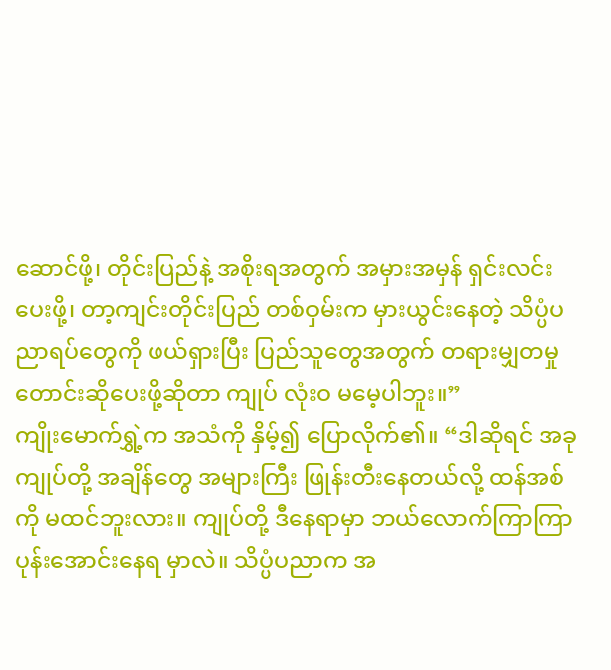ဆောင်ဖို့၊ တိုင်းပြည်နဲ့ အစိုးရအတွက် အမှားအမှန် ရှင်းလင်းပေးဖို့၊ တာ့ကျင်းတိုင်းပြည် တစ်ဝှမ်းက မှားယွင်းနေတဲ့ သိပ္ပံပညာရပ်တွေကို ဖယ်ရှားပြီး ပြည်သူတွေအတွက် တရားမျှတမှု တောင်းဆိုပေးဖို့ဆိုတာ ကျုပ် လုံးဝ မမေ့ပါဘူး။”
ကျိုးမောက်ရွှဲ့က အသံကို နှိမ့်၍ ပြောလိုက်၏။ “ဒါဆိုရင် အခု ကျုပ်တို့ အချိန်တွေ အများကြီး ဖြုန်းတီးနေတယ်လို့ ထန်အစ်ကို မထင်ဘူးလား။ ကျုပ်တို့ ဒီနေရာမှာ ဘယ်လောက်ကြာကြာ ပုန်းအောင်းနေရ မှာလဲ။ သိပ္ပံပညာက အ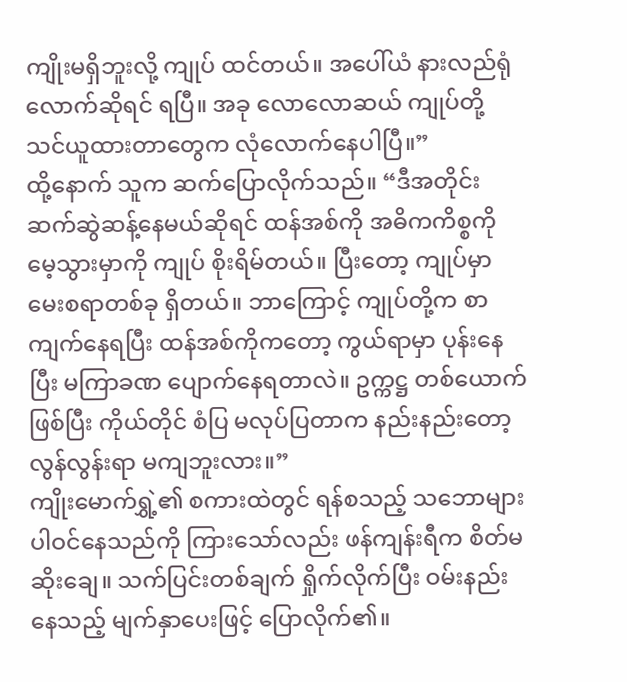ကျိုးမရှိဘူးလို့ ကျုပ် ထင်တယ်။ အပေါ်ယံ နားလည်ရုံလောက်ဆိုရင် ရပြီ။ အခု လောလောဆယ် ကျုပ်တို့ သင်ယူထားတာတွေက လုံလောက်နေပါပြီ။”
ထို့နောက် သူက ဆက်ပြောလိုက်သည်။ “ဒီအတိုင်း ဆက်ဆွဲဆန့်နေမယ်ဆိုရင် ထန်အစ်ကို အဓိကကိစ္စကို မေ့သွားမှာကို ကျုပ် စိုးရိမ်တယ်။ ပြီးတော့ ကျုပ်မှာ မေးစရာတစ်ခု ရှိတယ်။ ဘာကြောင့် ကျုပ်တို့က စာကျက်နေရပြီး ထန်အစ်ကိုကတော့ ကွယ်ရာမှာ ပုန်းနေပြီး မကြာခဏ ပျောက်နေရတာလဲ။ ဥက္ကဋ္ဌ တစ်ယောက်ဖြစ်ပြီး ကိုယ်တိုင် စံပြ မလုပ်ပြတာက နည်းနည်းတော့ လွန်လွန်းရာ မကျဘူးလား။”
ကျိုးမောက်ရွှဲ့၏ စကားထဲတွင် ရန်စသည့် သဘောများ ပါဝင်နေသည်ကို ကြားသော်လည်း ဖန်ကျန်းရီက စိတ်မဆိုးချေ။ သက်ပြင်းတစ်ချက် ရှိုက်လိုက်ပြီး ဝမ်းနည်းနေသည့် မျက်နှာပေးဖြင့် ပြောလိုက်၏။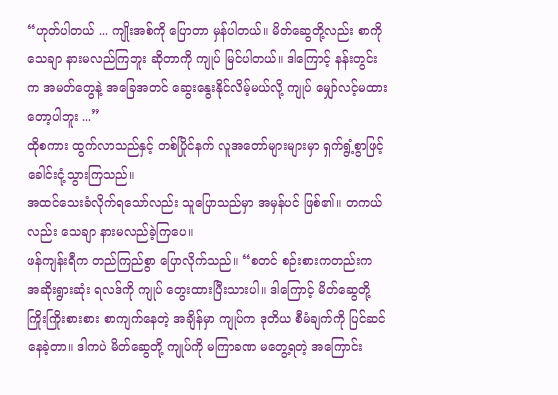“ဟုတ်ပါတယ် ... ကျိုးအစ်ကို ပြောတာ မှန်ပါတယ်။ မိတ်ဆွေတို့လည်း စာကို သေချာ နားမလည်ကြဘူး ဆိုတာကို ကျုပ် မြင်ပါတယ်။ ဒါကြောင့် နန်းတွင်းက အမတ်တွေနဲ့ အခြေအတင် ဆွေးနွေးနိုင်လိမ့်မယ်လို့ ကျုပ် မျှော်လင့်မထားတော့ပါဘူး ...”
ထိုစကား ထွက်လာသည်နှင့် တစ်ပြိုင်နက် လူအတော်များများမှာ ရှက်ရွံ့စွာဖြင့် ခေါင်းငုံ့သွားကြသည်။
အထင်သေးခံလိုက်ရသော်လည်း သူပြောသည်မှာ အမှန်ပင် ဖြစ်၏။ တကယ်လည်း သေချာ နားမလည်ခဲ့ကြပေ။
ဖန်ကျန်းရီက တည်ကြည်စွာ ပြောလိုက်သည်။ “စတင် စဉ်းစားကတည်းက အဆိုးရွားဆုံး ရလဒ်ကို ကျုပ် တွေးထားပြီးသားပါ။ ဒါကြောင့် မိတ်ဆွေတို့ ကြိုးကြိုးစားစား စာကျက်နေတဲ့ အချိန်မှာ ကျုပ်က ဒုတိယ စီမံချက်ကို ပြင်ဆင်နေခဲ့တာ။ ဒါကပဲ မိတ်ဆွေတို့ ကျုပ်ကို မကြာခဏ မတွေ့ရတဲ့ အကြောင်း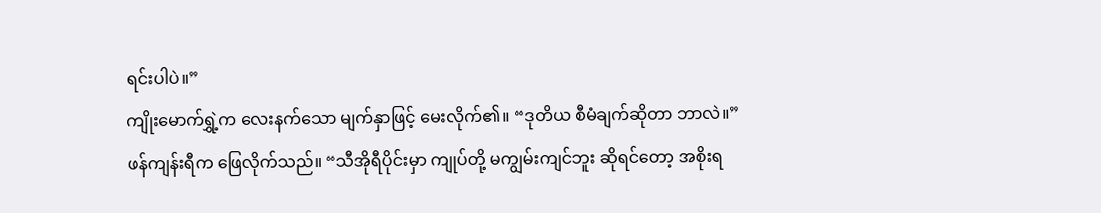ရင်းပါပဲ။”
ကျိုးမောက်ရွှဲ့က လေးနက်သော မျက်နှာဖြင့် မေးလိုက်၏။ “ဒုတိယ စီမံချက်ဆိုတာ ဘာလဲ။”
ဖန်ကျန်းရီက ဖြေလိုက်သည်။ “သီအိုရီပိုင်းမှာ ကျုပ်တို့ မကျွမ်းကျင်ဘူး ဆိုရင်တော့ အစိုးရ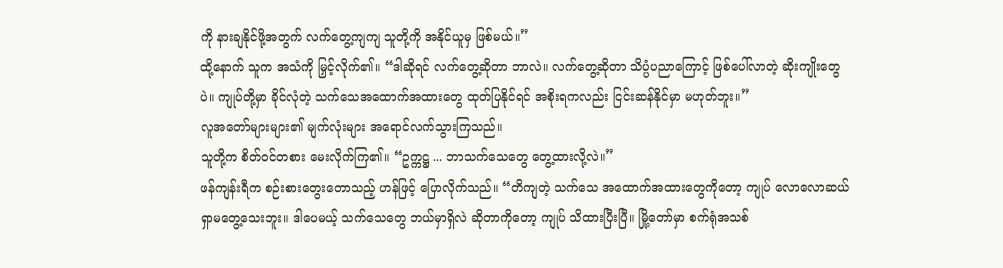ကို နားချနိုင်ဖို့အတွက် လက်တွေ့ကျကျ သူတို့ကို အနိုင်ယူမှ ဖြစ်မယ်။”
ထို့နောက် သူက အသံကို မြှင့်လိုက်၏။ “ဒါဆိုရင် လက်တွေ့ဆိုတာ ဘာလဲ။ လက်တွေ့ဆိုတာ သိပ္ပံပညာကြောင့် ဖြစ်ပေါ်လာတဲ့ ဆိုးကျိုးတွေပဲ။ ကျုပ်တို့မှာ ခိုင်လုံတဲ့ သက်သေအထောက်အထားတွေ ထုတ်ပြနိုင်ရင် အစိုးရကလည်း ငြင်းဆန်နိုင်မှာ မဟုတ်ဘူး။”
လူအတော်များများ၏ မျက်လုံးများ အရောင်လက်သွားကြသည်။
သူတို့က စိတ်ဝင်တစား မေးလိုက်ကြ၏။ “ဥက္ကဋ္ဌ ... ဘာသက်သေတွေ တွေ့ထားလို့လဲ။”
ဖန်ကျန်းရီက စဉ်းစားတွေးတောသည့် ဟန်ဖြင့် ပြောလိုက်သည်။ “တိကျတဲ့ သက်သေ အထောက်အထားတွေကိုတော့ ကျုပ် လောလောဆယ် ရှာမတွေ့သေးဘူး။ ဒါပေမယ့် သက်သေတွေ ဘယ်မှာရှိလဲ ဆိုတာကိုတော့ ကျုပ် သိထားပြီးပြီ။ မြို့တော်မှာ စက်ရုံအသစ်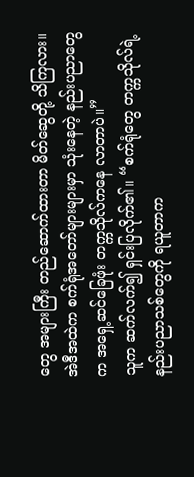တွေ အများကြီး တည်ဆောက်ထားတာ မိတ်ဆွေတို့ သိကြလား။ အဲဒီအထဲက စက်ရုံအတော်များများမှာ သုံးနေတဲ့ နည်းပညာတွေက အရှေ့ဆင်ခြေဖုံး တက္ကသိုလ်ကနေ လာတာပဲ။”
သူက ဆက်လက်၍ ရှင်းပြလိုက်၏။ “စက်ရုံတွေ တက္ကသိုလ်ရဲ့ နည်းပညာသစ်တွေကို ရယူတာက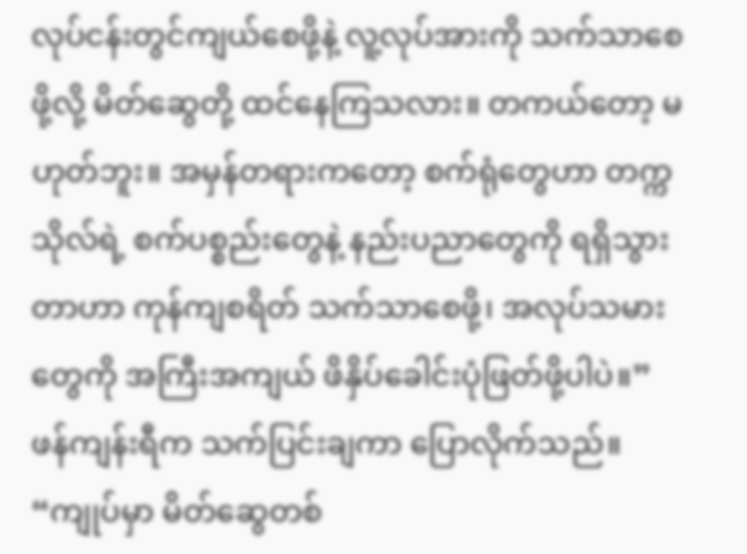လုပ်ငန်းတွင်ကျယ်စေဖို့နဲ့ လူ့လုပ်အားကို သက်သာစေဖို့လို့ မိတ်ဆွေတို့ ထင်နေကြသလား။ တကယ်တော့ မဟုတ်ဘူး။ အမှန်တရားကတော့ စက်ရုံတွေဟာ တက္ကသိုလ်ရဲ့ စက်ပစ္စည်းတွေနဲ့ နည်းပညာတွေကို ရရှိသွားတာဟာ ကုန်ကျစရိတ် သက်သာစေဖို့၊ အလုပ်သမားတွေကို အကြီးအကျယ် ဖိနှိပ်ခေါင်းပုံဖြတ်ဖို့ပါပဲ။”
ဖန်ကျန်းရီက သက်ပြင်းချကာ ပြောလိုက်သည်။ “ကျုပ်မှာ မိတ်ဆွေတစ်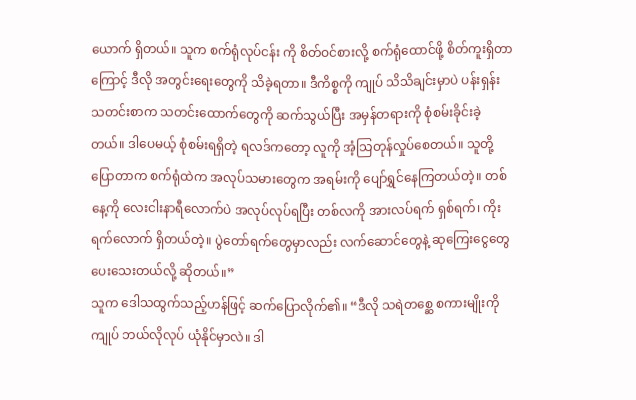ယောက် ရှိတယ်။ သူက စက်ရုံလုပ်ငန်း ကို စိတ်ဝင်စားလို့ စက်ရုံထောင်ဖို့ စိတ်ကူးရှိတာကြောင့် ဒီလို အတွင်းရေးတွေကို သိခဲ့ရတာ။ ဒီကိစ္စကို ကျုပ် သိသိချင်းမှာပဲ ပန်းရှန်းသတင်းစာက သတင်းထောက်တွေကို ဆက်သွယ်ပြီး အမှန်တရားကို စုံစမ်းခိုင်းခဲ့တယ်။ ဒါပေမယ့် စုံစမ်းရရှိတဲ့ ရလဒ်ကတော့ လူကို အံ့သြတုန်လှုပ်စေတယ်။ သူတို့ပြောတာက စက်ရုံထဲက အလုပ်သမားတွေက အရမ်းကို ပျော်ရွှင်နေကြတယ်တဲ့။ တစ်နေ့ကို လေးငါးနာရီလောက်ပဲ အလုပ်လုပ်ရပြီး တစ်လကို အားလပ်ရက် ရှစ်ရက်၊ ကိုးရက်လောက် ရှိတယ်တဲ့။ ပွဲတော်ရက်တွေမှာလည်း လက်ဆောင်တွေနဲ့ ဆုကြေးငွေတွေ ပေးသေးတယ်လို့ ဆိုတယ်။”
သူက ဒေါသထွက်သည့်ဟန်ဖြင့် ဆက်ပြောလိုက်၏။ “ဒီလို သရဲတစ္ဆေ စကားမျိုးကို ကျုပ် ဘယ်လိုလုပ် ယုံနိုင်မှာလဲ။ ဒါ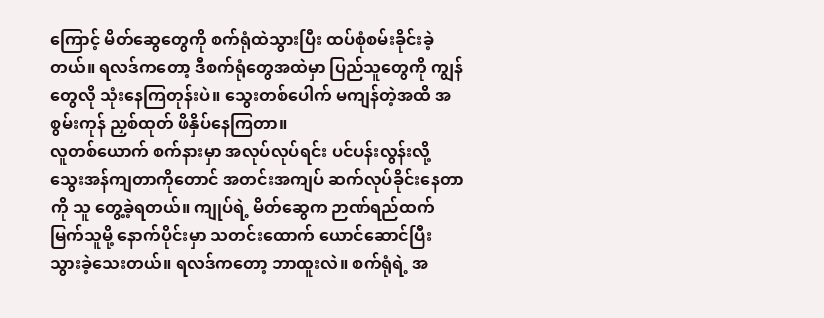ကြောင့် မိတ်ဆွေတွေကို စက်ရုံထဲသွားပြီး ထပ်စုံစမ်းခိုင်းခဲ့တယ်။ ရလဒ်ကတော့ ဒီစက်ရုံတွေအထဲမှာ ပြည်သူတွေကို ကျွန်တွေလို သုံးနေကြတုန်းပဲ။ သွေးတစ်ပေါက် မကျန်တဲ့အထိ အစွမ်းကုန် ညှစ်ထုတ် ဖိနှိပ်နေကြတာ။
လူတစ်ယောက် စက်နားမှာ အလုပ်လုပ်ရင်း ပင်ပန်းလွန်းလို့ သွေးအန်ကျတာကိုတောင် အတင်းအကျပ် ဆက်လုပ်ခိုင်းနေတာကို သူ တွေ့ခဲ့ရတယ်။ ကျုပ်ရဲ့ မိတ်ဆွေက ဉာဏ်ရည်ထက်မြက်သူမို့ နောက်ပိုင်းမှာ သတင်းထောက် ယောင်ဆောင်ပြီး သွားခဲ့သေးတယ်။ ရလဒ်ကတော့ ဘာထူးလဲ။ စက်ရုံရဲ့ အ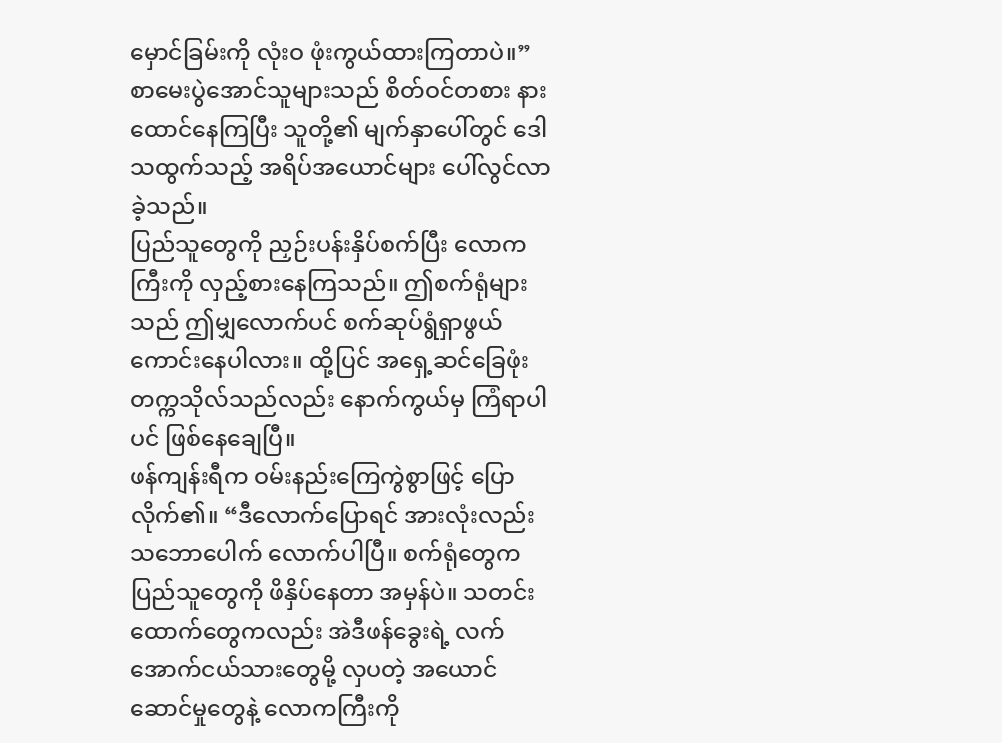မှောင်ခြမ်းကို လုံးဝ ဖုံးကွယ်ထားကြတာပဲ။”
စာမေးပွဲအောင်သူများသည် စိတ်ဝင်တစား နားထောင်နေကြပြီး သူတို့၏ မျက်နှာပေါ်တွင် ဒေါသထွက်သည့် အရိပ်အယောင်များ ပေါ်လွင်လာခဲ့သည်။
ပြည်သူတွေကို ညှဉ်းပန်းနှိပ်စက်ပြီး လောကကြီးကို လှည့်စားနေကြသည်။ ဤစက်ရုံများသည် ဤမျှလောက်ပင် စက်ဆုပ်ရွံရှာဖွယ် ကောင်းနေပါလား။ ထို့ပြင် အရှေ့ဆင်ခြေဖုံးတက္ကသိုလ်သည်လည်း နောက်ကွယ်မှ ကြံရာပါပင် ဖြစ်နေချေပြီ။
ဖန်ကျန်းရီက ဝမ်းနည်းကြေကွဲစွာဖြင့် ပြောလိုက်၏။ “ဒီလောက်ပြောရင် အားလုံးလည်း သဘောပေါက် လောက်ပါပြီ။ စက်ရုံတွေက ပြည်သူတွေကို ဖိနှိပ်နေတာ အမှန်ပဲ။ သတင်းထောက်တွေကလည်း အဲဒီဖန်ခွေးရဲ့ လက်အောက်ငယ်သားတွေမို့ လှပတဲ့ အယောင်ဆောင်မှုတွေနဲ့ လောကကြီးကို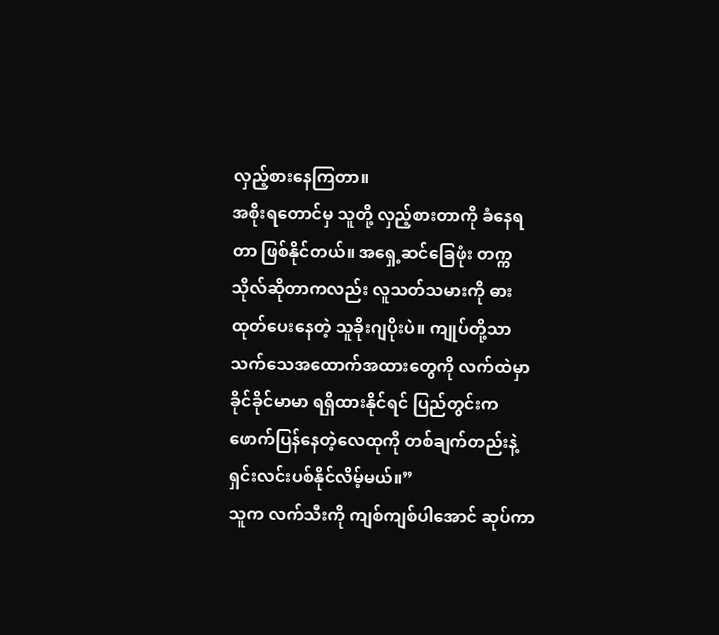လှည့်စားနေကြတာ။
အစိုးရတောင်မှ သူတို့ လှည့်စားတာကို ခံနေရတာ ဖြစ်နိုင်တယ်။ အရှေ့ဆင်ခြေဖုံး တက္ကသိုလ်ဆိုတာကလည်း လူသတ်သမားကို ဓားထုတ်ပေးနေတဲ့ သူခိုးဂျပိုးပဲ။ ကျုပ်တို့သာ သက်သေအထောက်အထားတွေကို လက်ထဲမှာ ခိုင်ခိုင်မာမာ ရရှိထားနိုင်ရင် ပြည်တွင်းက ဖောက်ပြန်နေတဲ့လေထုကို တစ်ချက်တည်းနဲ့ ရှင်းလင်းပစ်နိုင်လိမ့်မယ်။”
သူက လက်သီးကို ကျစ်ကျစ်ပါအောင် ဆုပ်ကာ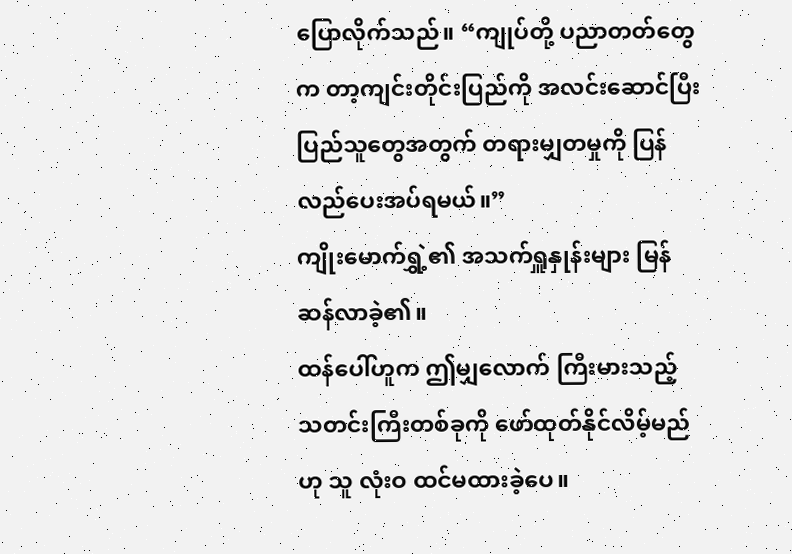ပြောလိုက်သည်။ “ကျုပ်တို့ ပညာတတ်တွေက တာ့ကျင်းတိုင်းပြည်ကို အလင်းဆောင်ပြီး ပြည်သူတွေအတွက် တရားမျှတမှုကို ပြန်လည်ပေးအပ်ရမယ်။”
ကျိုးမောက်ရွှဲ့၏ အသက်ရှူနှုန်းများ မြန်ဆန်လာခဲ့၏။
ထန်ပေါ်ဟူက ဤမျှလောက် ကြီးမားသည့် သတင်းကြီးတစ်ခုကို ဖော်ထုတ်နိုင်လိမ့်မည်ဟု သူ လုံးဝ ထင်မထားခဲ့ပေ။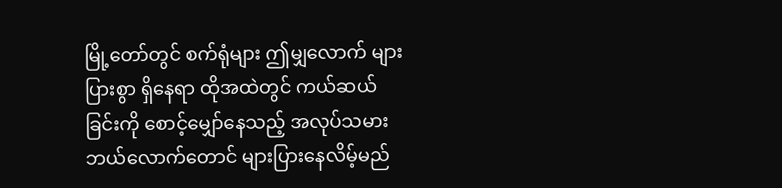မြို့တော်တွင် စက်ရုံများ ဤမျှလောက် များပြားစွာ ရှိနေရာ ထိုအထဲတွင် ကယ်ဆယ်ခြင်းကို စောင့်မျှော်နေသည့် အလုပ်သမား ဘယ်လောက်တောင် များပြားနေလိမ့်မည်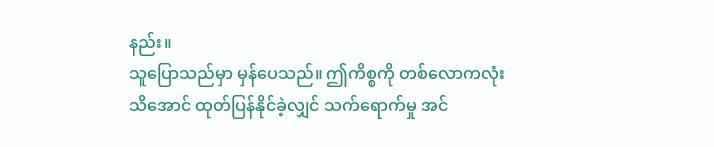နည်း။
သူပြောသည်မှာ မှန်ပေသည်။ ဤကိစ္စကို တစ်လောကလုံး သိအောင် ထုတ်ပြန်နိုင်ခဲ့လျှင် သက်ရောက်မှု အင်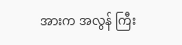အားက အလွန် ကြီး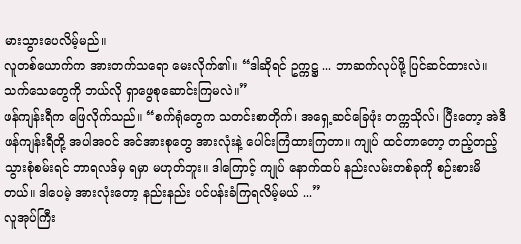မားသွားပေလိမ့်မည်။
လူတစ်ယောက်က အားတက်သရော မေးလိုက်၏။ “ဒါဆိုရင် ဥက္ကဋ္ဌ ... ဘာဆက်လုပ်ဖို့ ပြင်ဆင်ထားလဲ။ သက်သေတွေကို ဘယ်လို ရှာဖွေစုဆောင်းကြမလဲ။”
ဖန်ကျန်းရီက ဖြေလိုက်သည်။ “စက်ရုံတွေက သတင်းစာတိုက်၊ အရှေ့ဆင်ခြေဖုံး တက္ကသိုလ်၊ ပြီးတော့ အဲဒီဖန်ကျန်းရီတို့ အပါအဝင် အင်အားစုတွေ အားလုံးနဲ့ ပေါင်းကြံထားကြတာ။ ကျုပ် ထင်တာတော့ တည့်တည့် သွားစုံစမ်းရင် ဘာရလဒ်မှ ရမှာ မဟုတ်ဘူး။ ဒါကြောင့် ကျုပ် နောက်ထပ် နည်းလမ်းတစ်ခုကို စဉ်းစားမိတယ်။ ဒါပေမဲ့ အားလုံးတော့ နည်းနည်း ပင်ပန်းခံကြရလိမ့်မယ် ...”
လူအုပ်ကြီး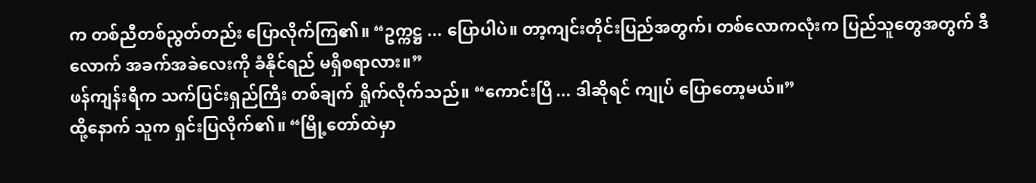က တစ်ညီတစ်ညွတ်တည်း ပြောလိုက်ကြ၏။ “ဥက္ကဋ္ဌ ... ပြောပါပဲ။ တာ့ကျင်းတိုင်းပြည်အတွက်၊ တစ်လောကလုံးက ပြည်သူတွေအတွက် ဒီလောက် အခက်အခဲလေးကို ခံနိုင်ရည် မရှိစရာလား။”
ဖန်ကျန်းရီက သက်ပြင်းရှည်ကြီး တစ်ချက် ရှိုက်လိုက်သည်။ “ကောင်းပြီ ... ဒါဆိုရင် ကျုပ် ပြောတော့မယ်။”
ထို့နောက် သူက ရှင်းပြလိုက်၏။ “မြို့တော်ထဲမှာ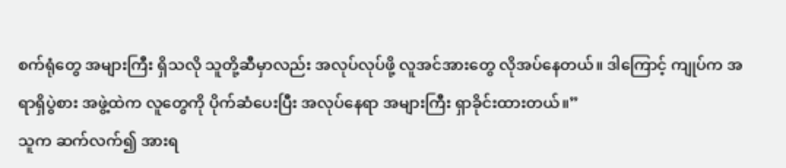စက်ရုံတွေ အများကြီး ရှိသလို သူတို့ဆီမှာလည်း အလုပ်လုပ်ဖို့ လူအင်အားတွေ လိုအပ်နေတယ်။ ဒါကြောင့် ကျုပ်က အရာရှိပွဲစား အဖွဲ့ထဲက လူတွေကို ပိုက်ဆံပေးပြီး အလုပ်နေရာ အများကြီး ရှာခိုင်းထားတယ်။”
သူက ဆက်လက်၍ အားရ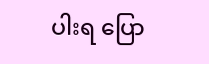ပါးရ ပြော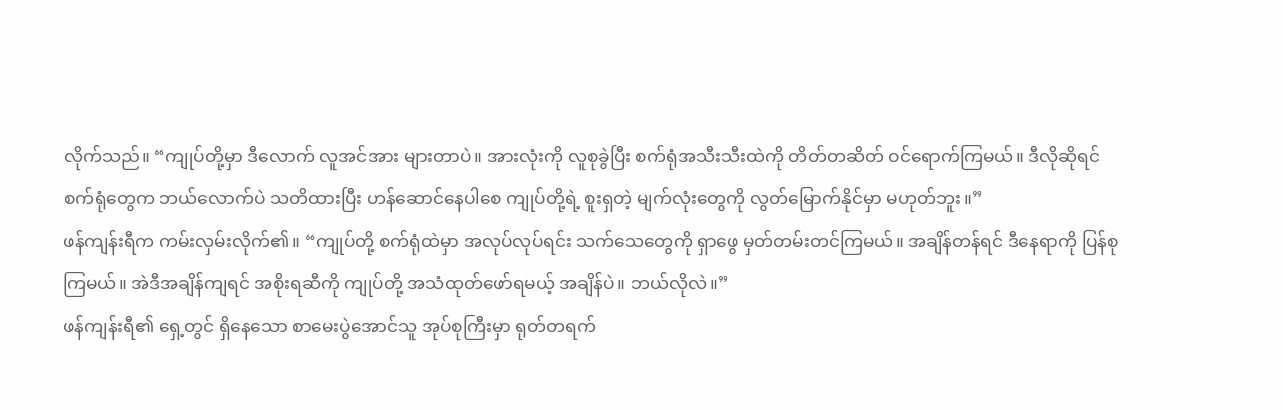လိုက်သည်။ “ကျုပ်တို့မှာ ဒီလောက် လူအင်အား များတာပဲ။ အားလုံးကို လူစုခွဲပြီး စက်ရုံအသီးသီးထဲကို တိတ်တဆိတ် ဝင်ရောက်ကြမယ်။ ဒီလိုဆိုရင် စက်ရုံတွေက ဘယ်လောက်ပဲ သတိထားပြီး ဟန်ဆောင်နေပါစေ ကျုပ်တို့ရဲ့ စူးရှတဲ့ မျက်လုံးတွေကို လွတ်မြောက်နိုင်မှာ မဟုတ်ဘူး။”
ဖန်ကျန်းရီက ကမ်းလှမ်းလိုက်၏။ “ကျုပ်တို့ စက်ရုံထဲမှာ အလုပ်လုပ်ရင်း သက်သေတွေကို ရှာဖွေ မှတ်တမ်းတင်ကြမယ်။ အချိန်တန်ရင် ဒီနေရာကို ပြန်စုကြမယ်။ အဲဒီအချိန်ကျရင် အစိုးရဆီကို ကျုပ်တို့ အသံထုတ်ဖော်ရမယ့် အချိန်ပဲ။ ဘယ်လိုလဲ။”
ဖန်ကျန်းရီ၏ ရှေ့တွင် ရှိနေသော စာမေးပွဲအောင်သူ အုပ်စုကြီးမှာ ရုတ်တရက်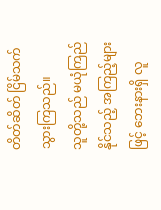တိတ်ဆိတ် ငြိမ်သက်သွားကြသည်။
သူတို့သည် မယုံကြည်နိုင်သည့် အကြည့်များဖြင့် ဘေးနားရှိ လူ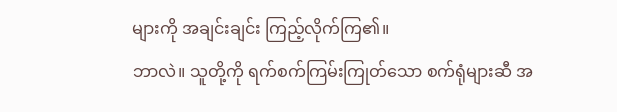များကို အချင်းချင်း ကြည့်လိုက်ကြ၏။
ဘာလဲ။ သူတို့ကို ရက်စက်ကြမ်းကြုတ်သော စက်ရုံများဆီ အ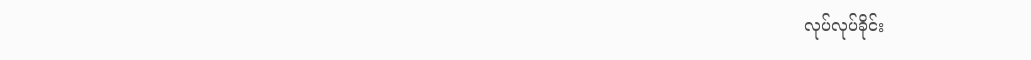လုပ်လုပ်ခိုင်း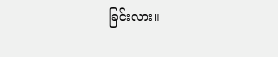ခြင်းလား။